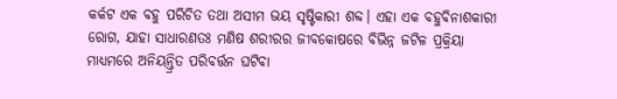କର୍କଟ ଏକ ବହୁ ପରିଚିତ ତଥା ଅସୀମ ଭୟ ସୃଷ୍ଟିକାରୀ ଶବ୍ଦ। ଏହା ଏକ ବହୁବିନାଶକାରୀ ରୋଗ, ଯାହା ସାଧାରଣତଃ ମଣିଷ ଶରୀରର ଜୀବକୋଷରେ ବିଭିନ୍ନ ଜଟିଳ ପ୍ରକ୍ରିୟା ମାଧ୍ୟମରେ ଅନିୟନ୍ତ୍ରିତ ପରିବର୍ତ୍ତନ ଘଟିବା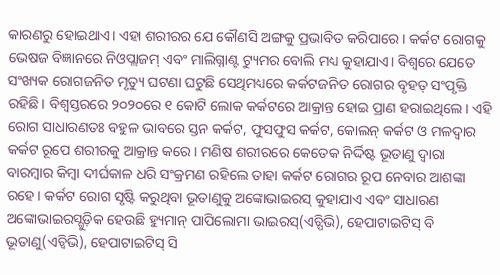କାରଣରୁ ହୋଇଥାଏ। ଏହା ଶରୀରର ଯେ କୌଣସି ଅଙ୍ଗକୁ ପ୍ରଭାବିତ କରିପାରେ। କର୍କଟ ରୋଗକୁ ଭେଷଜ ବିଜ୍ଞାନରେ ନିଓପ୍ଲାଜମ୍ ଏବଂ ମାଲିଗ୍ନାଣ୍ଟ ଟ୍ୟୁମର ବୋଲି ମଧ୍ୟ କୁହାଯାଏ। ବିଶ୍ବରେ ଯେତେ ସଂଖ୍ୟକ ରୋଗଜନିତ ମୃତ୍ୟୁ ଘଟଣା ଘଟୁଛି ସେଥିମଧ୍ୟରେ କର୍କଟଜନିତ ରୋଗର ବୃହତ୍ ସଂପୃକ୍ତି ରହିଛି। ବିଶ୍ବସ୍ତରରେ ୨୦୨୦ରେ ୧ କୋଟି ଲୋକ କର୍କଟରେ ଆକ୍ରାନ୍ତ ହୋଇ ପ୍ରାଣ ହରାଇଥିଲେ। ଏହି ରୋଗ ସାଧାରଣତଃ ବହୁଳ ଭାବରେ ସ୍ତନ କର୍କଟ, ଫୁସଫୁସ କର୍କଟ, କୋଲନ୍ କର୍କଟ ଓ ମଳଦ୍ୱାର କର୍କଟ ରୂପେ ଶରୀରକୁ ଆକ୍ରାନ୍ତ କରେ। ମଣିଷ ଶରୀରରେ କେତେକ ନିର୍ଦ୍ଦିଷ୍ଟ ଭୂତାଣୁ ଦ୍ବାରା ବାରମ୍ବାର କିମ୍ବା ଦୀର୍ଘକାଳ ଧରି ସଂକ୍ରମଣ ରହିଲେ ତାହା କର୍କଟ ରୋଗର ରୂପ ନେବାର ଆଶଙ୍କା ରହେ। କର୍କଟ ରୋଗ ସୃଷ୍ଟି କରୁଥିବା ଭୂତାଣୁକୁ ଅଙ୍କୋଭାଇରସ୍ କୁହାଯାଏ ଏବଂ ସାଧାରଣ ଅଙ୍କୋଭାଇରସ୍ଗୁଡ଼ିକ ହେଉଛି ହ୍ୟୁମାନ୍ ପାପିଲୋମା ଭାଇରସ୍(ଏଚ୍ପିଭି), ହେପାଟାଇଟିସ୍ ବି ଭୂତାଣୁ(ଏଚ୍ବିଭି), ହେପାଟାଇଟିସ୍ ସି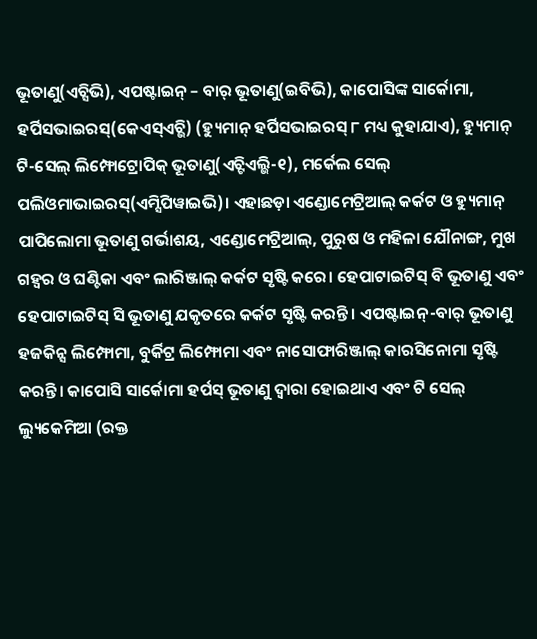ଭୂତାଣୁ(ଏଚ୍ସିଭି), ଏପଷ୍ଟାଇନ୍ – ବାର୍ ଭୂତାଣୁ(ଇବିଭି), କାପୋସିଙ୍କ ସାର୍କୋମା, ହର୍ପିସଭାଇରସ୍(କେଏସ୍ଏଚ୍ଭି) (ହ୍ୟୁମାନ୍ ହର୍ପିସଭାଇରସ୍ ୮ ମଧ୍ୟ କୁହାଯାଏ), ହ୍ୟୁମାନ୍ ଟି-ସେଲ୍ ଲିମ୍ଫୋଟ୍ରୋପିକ୍ ଭୂତାଣୁ(ଏଚ୍ଟିଏଲ୍ଭି-୧), ମର୍କେଲ ସେଲ୍ ପଲିଓମାଭାଇରସ୍(ଏମ୍ସିପିୱାଇଭି)। ଏହାଛଡ଼ା ଏଣ୍ଡୋମେଟ୍ରିଆଲ୍ କର୍କଟ ଓ ହ୍ୟୁମାନ୍ ପାପିଲୋମା ଭୂତାଣୁ ଗର୍ଭାଶୟ, ଏଣ୍ଡୋମେଟ୍ରିଆଲ୍, ପୁରୁଷ ଓ ମହିଳା ଯୌନାଙ୍ଗ, ମୁଖ ଗହ୍ୱର ଓ ଘଣ୍ଟିକା ଏବଂ ଲାରିଞ୍ଜାଲ୍ କର୍କଟ ସୃଷ୍ଟି କରେ। ହେପାଟାଇଟିସ୍ ବି ଭୂତାଣୁ ଏବଂ ହେପାଟାଇଟିସ୍ ସି ଭୂତାଣୁ ଯକୃତରେ କର୍କଟ ସୃଷ୍ଟି କରନ୍ତି। ଏପଷ୍ଟାଇନ୍-ବାର୍ ଭୂତାଣୁ ହଜକିନ୍ସ ଲିମ୍ଫୋମା, ବୁର୍କିଟ୍ର ଲିମ୍ଫୋମା ଏବଂ ନାସୋଫାରିଞ୍ଜାଲ୍ କାରସିନୋମା ସୃଷ୍ଟି କରନ୍ତି। କାପୋସି ସାର୍କୋମା ହର୍ପସ୍ ଭୂତାଣୁ ଦ୍ବାରା ହୋଇଥାଏ ଏବଂ ଟି ସେଲ୍ ଲ୍ୟୁକେମିଆ (ରକ୍ତ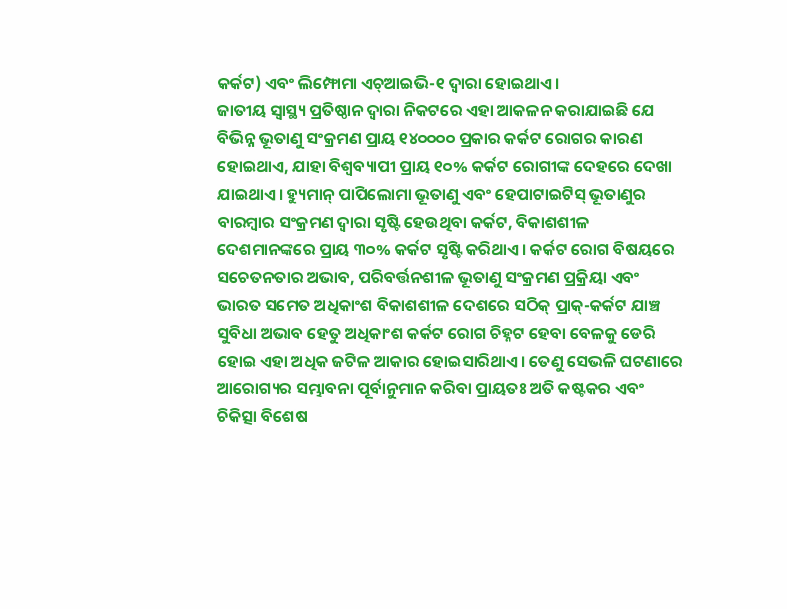କର୍କଟ) ଏବଂ ଲିମ୍ଫୋମା ଏଚ୍ଆଇଭି-୧ ଦ୍ବାରା ହୋଇଥାଏ।
ଜାତୀୟ ସ୍ୱାସ୍ଥ୍ୟ ପ୍ରତିଷ୍ଠାନ ଦ୍ବାରା ନିକଟରେ ଏହା ଆକଳନ କରାଯାଇଛି ଯେ ବିଭିନ୍ନ ଭୂତାଣୁ ସଂକ୍ରମଣ ପ୍ରାୟ ୧୪୦୦୦୦ ପ୍ରକାର କର୍କଟ ରୋଗର କାରଣ ହୋଇଥାଏ, ଯାହା ବିଶ୍ବବ୍ୟାପୀ ପ୍ରାୟ ୧୦% କର୍କଟ ରୋଗୀଙ୍କ ଦେହରେ ଦେଖା ଯାଇଥାଏ। ହ୍ୟୁମାନ୍ ପାପିଲୋମା ଭୂତାଣୁ ଏବଂ ହେପାଟାଇଟିସ୍ ଭୂତାଣୁର ବାରମ୍ବାର ସଂକ୍ରମଣ ଦ୍ବାରା ସୃଷ୍ଟି ହେଉଥିବା କର୍କଟ, ବିକାଶଶୀଳ ଦେଶମାନଙ୍କରେ ପ୍ରାୟ ୩୦% କର୍କଟ ସୃଷ୍ଟି କରିଥାଏ। କର୍କଟ ରୋଗ ବିଷୟରେ ସଚେତନତାର ଅଭାବ, ପରିବର୍ତ୍ତନଶୀଳ ଭୂତାଣୁ ସଂକ୍ରମଣ ପ୍ରକ୍ରିୟା ଏବଂ ଭାରତ ସମେତ ଅଧିକାଂଶ ବିକାଶଶୀଳ ଦେଶରେ ସଠିକ୍ ପ୍ରାକ୍-କର୍କଟ ଯାଞ୍ଚ ସୁବିଧା ଅଭାବ ହେତୁ ଅଧିକାଂଶ କର୍କଟ ରୋଗ ଚିହ୍ନଟ ହେବା ବେଳକୁ ଡେରି ହୋଇ ଏହା ଅଧିକ ଜଟିଳ ଆକାର ହୋଇସାରିଥାଏ। ତେଣୁ ସେଭଳି ଘଟଣାରେ ଆରୋଗ୍ୟର ସମ୍ଭାବନା ପୂର୍ବାନୁମାନ କରିବା ପ୍ରାୟତଃ ଅତି କଷ୍ଟକର ଏବଂ ଚିକିତ୍ସା ବିଶେଷ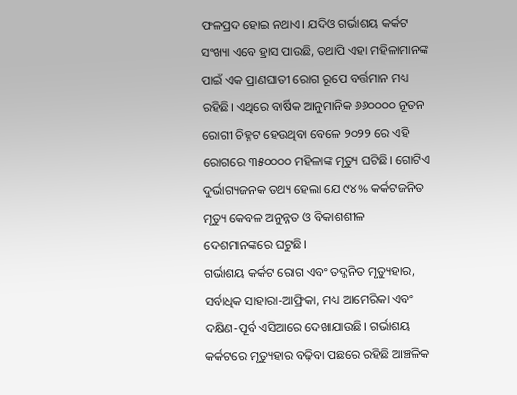ଫଳପ୍ରଦ ହୋଇ ନଥାଏ। ଯଦିଓ ଗର୍ଭାଶୟ କର୍କଟ ସଂଖ୍ୟା ଏବେ ହ୍ରାସ ପାଉଛି, ତଥାପି ଏହା ମହିଳାମାନଙ୍କ ପାଇଁ ଏକ ପ୍ରାଣଘାତୀ ରୋଗ ରୂପେ ବର୍ତ୍ତମାନ ମଧ୍ୟ ରହିଛି। ଏଥିରେ ବାର୍ଷିକ ଆନୁମାନିକ ୬୬୦୦୦୦ ନୂତନ ରୋଗୀ ଚିହ୍ନଟ ହେଉଥିବା ବେଳେ ୨୦୨୨ ରେ ଏହି ରୋଗରେ ୩୫୦୦୦୦ ମହିଳାଙ୍କ ମୃତ୍ୟୁ ଘଟିଛି। ଗୋଟିଏ ଦୁର୍ଭାଗ୍ୟଜନକ ତଥ୍ୟ ହେଲା ଯେ ୯୪% କର୍କଟଜନିତ ମୃତ୍ୟୁ କେବଳ ଅନୁନ୍ନତ ଓ ବିକାଶଶୀଳ ଦେଶମାନଙ୍କରେ ଘଟୁଛି।
ଗର୍ଭାଶୟ କର୍କଟ ରୋଗ ଏବଂ ତଦ୍ଜନିତ ମୃତ୍ୟୁହାର, ସର୍ବାଧିକ ସାହାରା-ଆଫ୍ରିକା, ମଧ୍ୟ ଆମେରିକା ଏବଂ ଦକ୍ଷିଣ-ପୂର୍ବ ଏସିଆରେ ଦେଖାଯାଉଛି। ଗର୍ଭାଶୟ କର୍କଟରେ ମୃତ୍ୟୁହାର ବଢ଼ିବା ପଛରେ ରହିଛି ଆଞ୍ଚଳିକ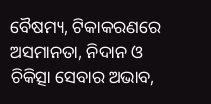ବୈଷମ୍ୟ, ଟିକାକରଣରେ ଅସମାନତା, ନିଦାନ ଓ ଚିକିତ୍ସା ସେବାର ଅଭାବ,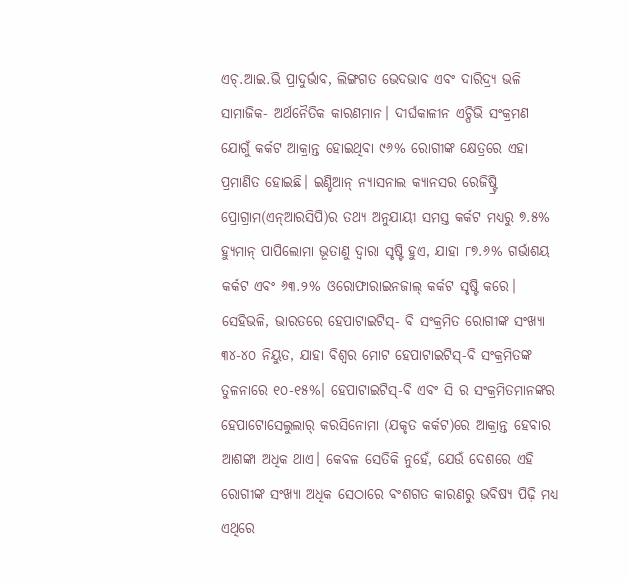ଏଚ୍.ଆଇ.ଭି ପ୍ରାଦୁର୍ଭାବ, ଲିଙ୍ଗଗତ ଭେଦଭାବ ଏବଂ ଦାରିଦ୍ର୍ୟ ଭଳି ସାମାଜିକ- ଅର୍ଥନୈତିକ କାରଣମାନ। ଦୀର୍ଘକାଳୀନ ଏଚ୍ପିଭି ସଂକ୍ରମଣ ଯୋଗୁଁ କର୍କଟ ଆକ୍ରାନ୍ତ ହୋଇଥିବା ୯୬% ରୋଗୀଙ୍କ କ୍ଷେତ୍ରରେ ଏହା ପ୍ରମାଣିତ ହୋଇଛି। ଇଣ୍ଡିଆନ୍ ନ୍ୟାସନାଲ କ୍ୟାନସର ରେଜିଷ୍ଟ୍ରି ପ୍ରୋଗ୍ରାମ(ଏନ୍ଆରସିପି)ର ତଥ୍ୟ ଅନୁଯାୟୀ ସମସ୍ତ କର୍କଟ ମଧ୍ୟରୁ ୭.୫% ହ୍ୟୁମାନ୍ ପାପିଲୋମା ଭୂତାଣୁ ଦ୍ବାରା ସୃଷ୍ଟି ହୁଏ, ଯାହା ୮୭.୬% ଗର୍ଭାଶୟ କର୍କଟ ଏବଂ ୬୩.୨% ଓରୋଫାରାଇନଜାଲ୍ କର୍କଟ ସୃଷ୍ଟି କରେ। ସେହିଭଳି, ଭାରତରେ ହେପାଟାଇଟିସ୍- ବି ସଂକ୍ରମିତ ରୋଗୀଙ୍କ ସଂଖ୍ୟା ୩୪-୪୦ ନିୟୁତ, ଯାହା ବିଶ୍ବର ମୋଟ ହେପାଟାଇଟିସ୍-ବି ସଂକ୍ରମିତଙ୍କ ତୁଳନାରେ ୧୦-୧୫%। ହେପାଟାଇଟିସ୍-ବି ଏବଂ ସି ର ସଂକ୍ରମିତମାନଙ୍କର ହେପାଟୋସେଲୁଲାର୍ କରସିନୋମା (ଯକୃତ କର୍କଟ)ରେ ଆକ୍ରାନ୍ତ ହେବାର ଆଶଙ୍କା ଅଧିକ ଥାଏ। କେବଳ ସେତିକି ନୁହେଁ, ଯେଉଁ ଦେଶରେ ଏହି ରୋଗୀଙ୍କ ସଂଖ୍ୟା ଅଧିକ ସେଠାରେ ବଂଶଗତ କାରଣରୁ ଭବିଷ୍ୟ ପିଢ଼ି ମଧ୍ୟ ଏଥିରେ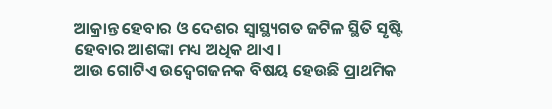ଆକ୍ରାନ୍ତ ହେବାର ଓ ଦେଶର ସ୍ବାସ୍ଥ୍ୟଗତ ଜଟିଳ ସ୍ଥିତି ସୃଷ୍ଟି ହେବାର ଆଶଙ୍କା ମଧ୍ୟ ଅଧିକ ଥାଏ।
ଆଉ ଗୋଟିଏ ଉଦ୍ବେଗଜନକ ବିଷୟ ହେଉଛି ପ୍ରାଥମିକ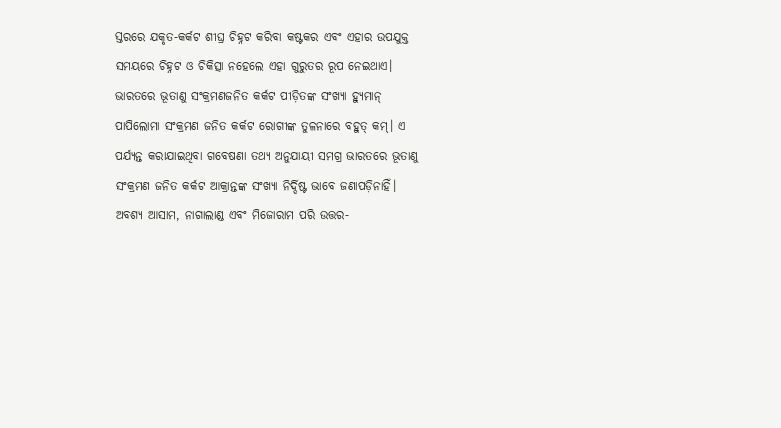ସ୍ତରରେ ଯକୃତ-କର୍କଟ ଶୀଘ୍ର ଚିହ୍ନଟ କରିବା କଷ୍ଟକର ଏବଂ ଏହାର ଉପଯୁକ୍ତ ସମୟରେ ଚିହ୍ନଟ ଓ ଚିକିତ୍ସା ନହେଲେ ଏହା ଗୁରୁତର ରୂପ ନେଇଥାଏ। ଭାରତରେ ଭୂତାଣୁ ସଂକ୍ରମଣଜନିତ କର୍କଟ ପୀଡ଼ିତଙ୍କ ସଂଖ୍ୟା ହ୍ୟୁମାନ୍ ପାପିଲୋମା ସଂକ୍ରମଣ ଜନିତ କର୍କଟ ରୋଗୀଙ୍କ ତୁଳନାରେ ବହୁତ୍ କମ୍। ଏ ପର୍ଯ୍ୟନ୍ତ କରାଯାଇଥିବା ଗବେଷଣା ତଥ୍ୟ ଅନୁଯାୟୀ ସମଗ୍ର ଭାରତରେ ଭୂତାଣୁ ସଂକ୍ରମଣ ଜନିତ କର୍କଟ ଆକ୍ରାନ୍ତଙ୍କ ସଂଖ୍ୟା ନିର୍ଦ୍ଦିଷ୍ଟ ଭାବେ ଜଣାପଡ଼ିନାହିଁ। ଅବଶ୍ୟ ଆସାମ, ନାଗାଲାଣ୍ଡ ଏବଂ ମିଜୋରାମ ପରି ଉତ୍ତର-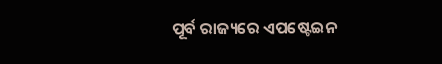ପୂର୍ବ ରାଜ୍ୟରେ ଏପଷ୍ଟେଇନ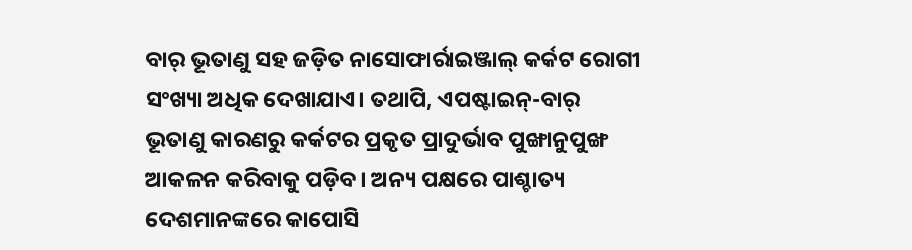ବାର୍ ଭୂତାଣୁ ସହ ଜଡ଼ିତ ନାସୋଫାର୍ରାଇଞ୍ଜାଲ୍ କର୍କଟ ରୋଗୀ ସଂଖ୍ୟା ଅଧିକ ଦେଖାଯାଏ। ତଥାପି, ଏପଷ୍ଟାଇନ୍-ବାର୍ ଭୂତାଣୁ କାରଣରୁ କର୍କଟର ପ୍ରକୃତ ପ୍ରାଦୁର୍ଭାବ ପୁଙ୍ଖାନୁପୁଙ୍ଖ ଆକଳନ କରିବାକୁ ପଡ଼ିବ। ଅନ୍ୟ ପକ୍ଷରେ ପାଶ୍ଚାତ୍ୟ ଦେଶମାନଙ୍କରେ କାପୋସି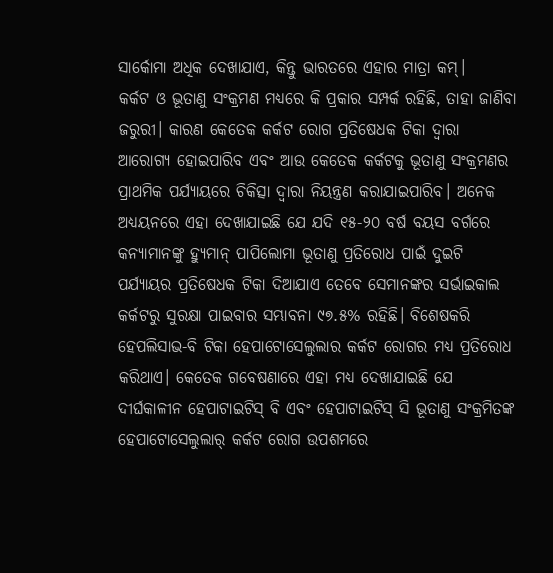ସାର୍କୋମା ଅଧିକ ଦେଖାଯାଏ, କିନ୍ତୁ ଭାରତରେ ଏହାର ମାତ୍ରା କମ୍।
କର୍କଟ ଓ ଭୂତାଣୁ ସଂକ୍ରମଣ ମଧ୍ୟରେ କି ପ୍ରକାର ସମ୍ପର୍କ ରହିଛି, ତାହା ଜାଣିବା ଜରୁରୀ। କାରଣ କେତେକ କର୍କଟ ରୋଗ ପ୍ରତିଷେଧକ ଟିକା ଦ୍ବାରା ଆରୋଗ୍ୟ ହୋଇପାରିବ ଏବଂ ଆଉ କେତେକ କର୍କଟକୁ ଭୂତାଣୁ ସଂକ୍ରମଣର ପ୍ରାଥମିକ ପର୍ଯ୍ୟାୟରେ ଚିକିତ୍ସା ଦ୍ବାରା ନିୟନ୍ତ୍ରଣ କରାଯାଇପାରିବ। ଅନେକ ଅଧ୍ୟୟନରେ ଏହା ଦେଖାଯାଇଛି ଯେ ଯଦି ୧୫-୨୦ ବର୍ଷ ବୟସ ବର୍ଗରେ କନ୍ୟାମାନଙ୍କୁ ହ୍ୟୁମାନ୍ ପାପିଲୋମା ଭୂତାଣୁ ପ୍ରତିରୋଧ ପାଇଁ ଦୁଇଟି ପର୍ଯ୍ୟାୟର ପ୍ରତିଷେଧକ ଟିକା ଦିଆଯାଏ ତେବେ ସେମାନଙ୍କର ସର୍ଭାଇକାଲ କର୍କଟରୁ ସୁରକ୍ଷା ପାଇବାର ସମ୍ଭାବନା ୯୭.୫% ରହିଛି। ବିଶେଷକରି ହେପଲିସାଭ-ବି ଟିକା ହେପାଟୋସେଲୁଲାର କର୍କଟ ରୋଗର ମଧ୍ୟ ପ୍ରତିରୋଧ କରିଥାଏ। କେତେକ ଗବେଷଣାରେ ଏହା ମଧ୍ୟ ଦେଖାଯାଇଛି ଯେ ଦୀର୍ଘକାଳୀନ ହେପାଟାଇଟିସ୍ ବି ଏବଂ ହେପାଟାଇଟିସ୍ ସି ଭୂତାଣୁ ସଂକ୍ରମିତଙ୍କ ହେପାଟୋସେଲୁଲାର୍ କର୍କଟ ରୋଗ ଉପଶମରେ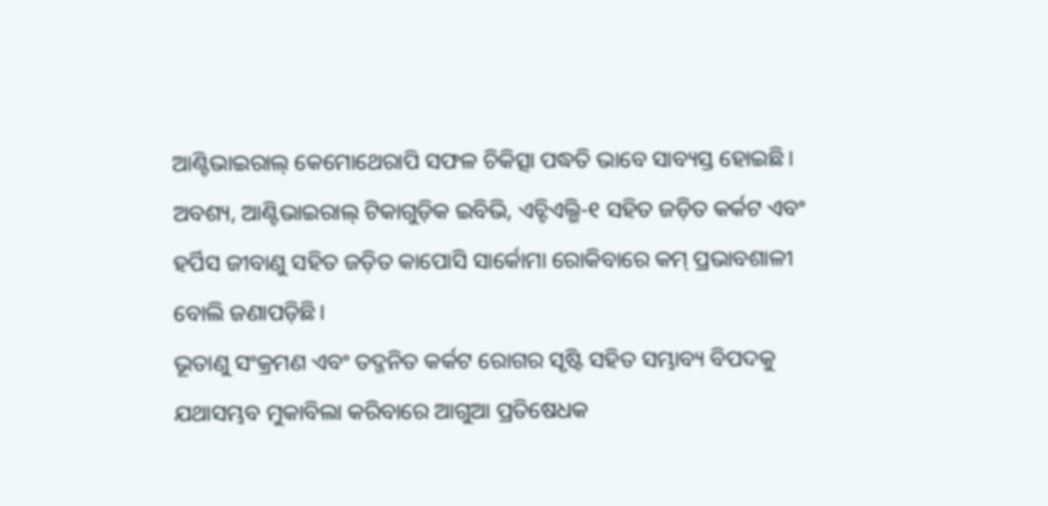ଆଣ୍ଟିଭାଇରାଲ୍ କେମୋଥେରାପି ସଫଳ ଚିକିତ୍ସା ପଦ୍ଧତି ଭାବେ ସାବ୍ୟସ୍ତ ହୋଇଛି। ଅବଶ୍ୟ, ଆଣ୍ଟିଭାଇରାଲ୍ ଟିକାଗୁଡ଼ିକ ଇବିଭି, ଏଚ୍ଟିଏଲ୍ଭି-୧ ସହିତ ଜଡ଼ିତ କର୍କଟ ଏବଂ ହର୍ପିସ ଜୀବାଣୁ ସହିତ ଜଡ଼ିତ କାପୋସି ସାର୍କୋମା ରୋକିବାରେ କମ୍ ପ୍ରଭାବଶାଳୀ ବୋଲି ଜଣାପଡ଼ିଛି।
ଭୂତାଣୁ ସଂକ୍ରମଣ ଏବଂ ତଦ୍ଜନିତ କର୍କଟ ରୋଗର ସୃଷ୍ଟି ସହିତ ସମ୍ଭାବ୍ୟ ବିପଦକୁ ଯଥାସମ୍ଭବ ମୁକାବିଲା କରିବାରେ ଆଗୁଆ ପ୍ରତିଷେଧକ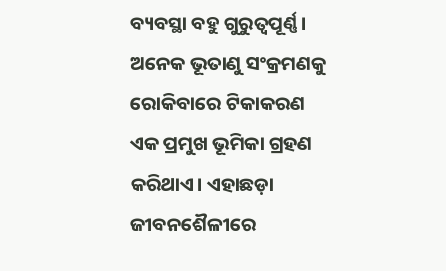ବ୍ୟବସ୍ଥା ବହୁ ଗୁରୁତ୍ବପୂର୍ଣ୍ଣ। ଅନେକ ଭୂତାଣୁ ସଂକ୍ରମଣକୁ ରୋକିବାରେ ଟିକାକରଣ ଏକ ପ୍ରମୁଖ ଭୂମିକା ଗ୍ରହଣ କରିଥାଏ। ଏହାଛଡ଼ା ଜୀବନଶୈଳୀରେ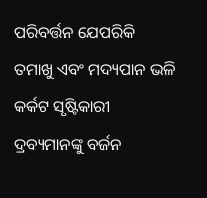ପରିବର୍ତ୍ତନ ଯେପରିକି ତମାଖୁ ଏବଂ ମଦ୍ୟପାନ ଭଳି କର୍କଟ ସୃଷ୍ଟିକାରୀ ଦ୍ରବ୍ୟମାନଙ୍କୁ ବର୍ଜନ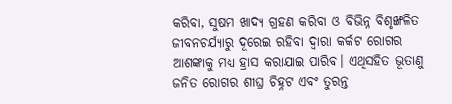କରିବା, ସୁଷମ ଖାଦ୍ୟ ଗ୍ରହଣ କରିବା ଓ ବିଭିନ୍ନ ବିଶୃଙ୍ଖଳିତ ଜୀବନଚର୍ଯ୍ୟାରୁ ଦୂରେଇ ରହିବା ଦ୍ବାରା କର୍କଟ ରୋଗର ଆଶଙ୍କାକୁ ମଧ୍ୟ ହ୍ରାସ କରାଯାଇ ପାରିବ। ଏଥିସହିତ ଭୂତାଣୁ ଜନିତ ରୋଗର ଶୀଘ୍ର ଚିହ୍ନଟ ଏବଂ ତୁରନ୍ତ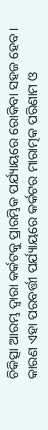ଚିକିତ୍ସା ଆରମ୍ଭ ଦ୍ବାରା କର୍କଟକୁ ପ୍ରାରମ୍ଭିକ ପର୍ଯ୍ୟାୟରେ ରୋକିବା ସହଜ ହେବ। କାରଣ ଏହା ପରବର୍ତ୍ତୀ ପର୍ଯ୍ୟାୟରେ କର୍କଟର ମାରାତ୍ମକ ପରିଣାମ ଓ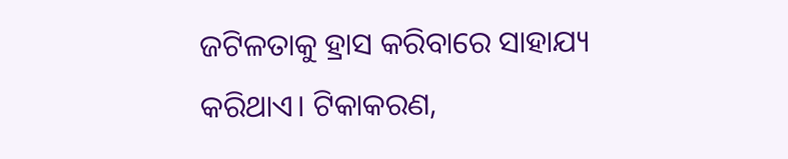ଜଟିଳତାକୁ ହ୍ରାସ କରିବାରେ ସାହାଯ୍ୟ କରିଥାଏ। ଟିକାକରଣ,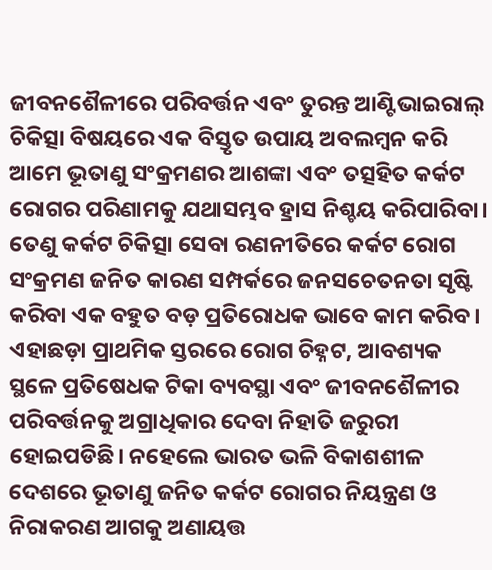ଜୀବନଶୈଳୀରେ ପରିବର୍ତ୍ତନ ଏବଂ ତୁରନ୍ତ ଆଣ୍ଟିଭାଇରାଲ୍ ଚିକିତ୍ସା ବିଷୟରେ ଏକ ବିସ୍ତୃତ ଉପାୟ ଅବଲମ୍ବନ କରି ଆମେ ଭୂତାଣୁ ସଂକ୍ରମଣର ଆଶଙ୍କା ଏବଂ ତତ୍ସହିତ କର୍କଟ ରୋଗର ପରିଣାମକୁ ଯଥାସମ୍ଭବ ହ୍ରାସ ନିଶ୍ଚୟ କରିପାରିବା।
ତେଣୁ କର୍କଟ ଚିକିତ୍ସା ସେବା ରଣନୀତିରେ କର୍କଟ ରୋଗ ସଂକ୍ରମଣ ଜନିତ କାରଣ ସମ୍ପର୍କରେ ଜନସଚେତନତା ସୃଷ୍ଟି କରିବା ଏକ ବହୁତ ବଡ଼ ପ୍ରତିରୋଧକ ଭାବେ କାମ କରିବ। ଏହାଛଡ଼ା ପ୍ରାଥମିକ ସ୍ତରରେ ରୋଗ ଚିହ୍ନଟ, ଆବଶ୍ୟକ ସ୍ଥଳେ ପ୍ରତିଷେଧକ ଟିକା ବ୍ୟବସ୍ଥା ଏବଂ ଜୀବନଶୈଳୀର ପରିବର୍ତ୍ତନକୁ ଅଗ୍ରାଧିକାର ଦେବା ନିହାତି ଜରୁରୀ ହୋଇପଡିଛି। ନହେଲେ ଭାରତ ଭଳି ବିକାଶଶୀଳ ଦେଶରେ ଭୂତାଣୁ ଜନିତ କର୍କଟ ରୋଗର ନିୟନ୍ତ୍ରଣ ଓ ନିରାକରଣ ଆଗକୁ ଅଣାୟତ୍ତ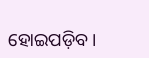ହୋଇପଡ଼ିବ।